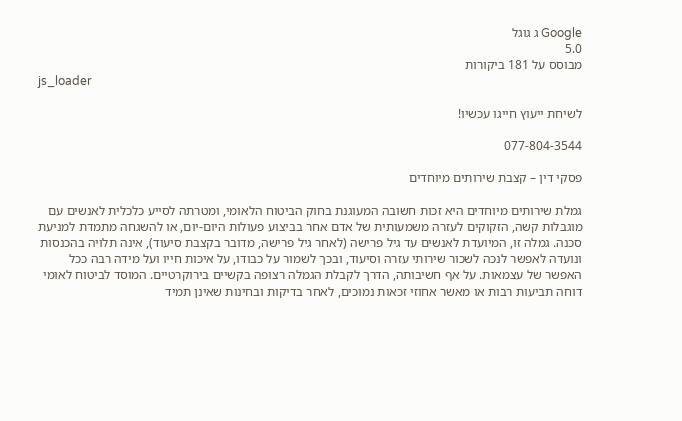Google ג גוגל
5.0
מבוסס על 181 ביקורות
js_loader

לשיחת ייעוץ חייגו עכשיו!

077-804-3544

פסקי דין – קצבת שירותים מיוחדים

גמלת שירותים מיוחדים היא זכות חשובה המעוגנת בחוק הביטוח הלאומי, ומטרתה לסייע כלכלית לאנשים עם מוגבלות קשה, הזקוקים לעזרה משמעותית של אדם אחר בביצוע פעולות היום-יום, או להשגחה מתמדת למניעת סכנה. גמלה זו, המיועדת לאנשים עד גיל פרישה (לאחר גיל פרישה, מדובר בקצבת סיעוד), אינה תלויה בהכנסות ונועדה לאפשר לנכה לשכור שירותי עזרה וסיעוד, ובכך לשמור על כבודו, על איכות חייו ועל מידה רבה ככל האפשר של עצמאות. על אף חשיבותה, הדרך לקבלת הגמלה רצופה בקשיים בירוקרטיים. המוסד לביטוח לאומי דוחה תביעות רבות או מאשר אחוזי זכאות נמוכים, לאחר בדיקות ובחינות שאינן תמיד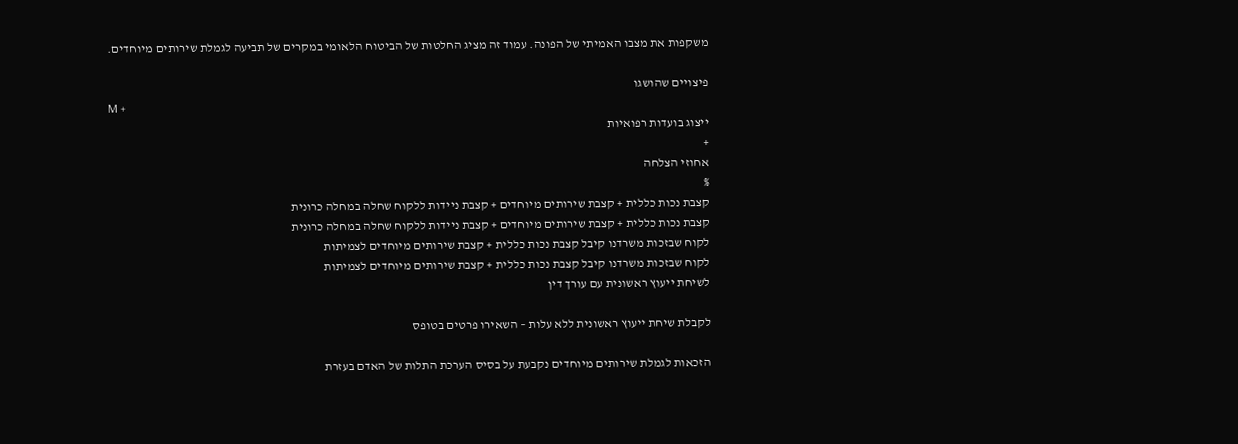משקפות את מצבו האמיתי של הפונה. עמוד זה מציג החלטות של הביטוח הלאומי במקרים של תביעה לגמלת שירותים מיוחדים.

פיצויים שהושגו
M +
ייצוג בועדות רפואיות
+
אחוזי הצלחה
%
קצבת נכות כללית + קצבת שירותים מיוחדים + קצבת ניידות ללקוח שחלה במחלה כרונית
קצבת נכות כללית + קצבת שירותים מיוחדים + קצבת ניידות ללקוח שחלה במחלה כרונית
לקוח שבזכות משרדנו קיבל קצבת נכות כללית + קצבת שירותים מיוחדים לצמיתות
לקוח שבזכות משרדנו קיבל קצבת נכות כללית + קצבת שירותים מיוחדים לצמיתות
לשיחת ייעוץ ראשונית עם עורך דין

לקבלת שיחת ייעוץ ראשונית ללא עלות – השאירו פרטים בטופס

הזכאות לגמלת שירותים מיוחדים נקבעת על בסיס הערכת התלות של האדם בעזרת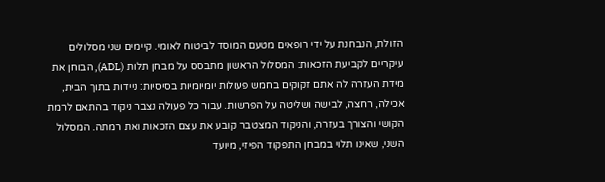הזולת, הנבחנת על ידי רופאים מטעם המוסד לביטוח לאומי. קיימים שני מסלולים עיקריים לקביעת הזכאות: המסלול הראשון מתבסס על מבחן תלות (ADL), הבוחן את מידת העזרה לה אתם זקוקים בחמש פעולות יומיומיות בסיסיות: ניידות בתוך הבית, אכילה, רחצה, לבישה ושליטה על הפרשות. עבור כל פעולה נצבר ניקוד בהתאם לרמת הקושי והצורך בעזרה, והניקוד המצטבר קובע את עצם הזכאות ואת רמתה. המסלול השני, שאינו תלוי במבחן התפקוד הפיזי, מיועד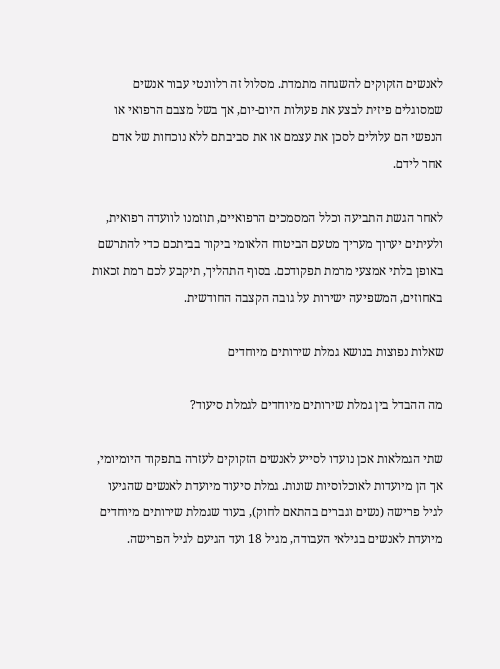לאנשים הזקוקים להשגחה מתמדת. מסלול זה רלוונטי עבור אנשים שמסוגלים פיזית לבצע את פעולות היום-יום, אך בשל מצבם הרפואי או הנפשי הם עלולים לסכן את עצמם או את סביבתם ללא נוכחות של אדם אחר לידם.

לאחר הגשת התביעה וכלל המסמכים הרפואיים, תוזמנו לוועדה רפואית, ולעיתים יערוך מעריך מטעם הביטוח הלאומי ביקור בביתכם כדי להתרשם באופן בלתי אמצעי מרמת תפקודכם. בסוף התהליך, תיקבע לכם רמת זכאות באחוזים, המשפיעה ישירות על גובה הקצבה החודשית.

שאלות נפוצות בנושא גמלת שירותים מיוחדים

מה ההבדל בין גמלת שירותים מיוחדים לגמלת סיעוד?

שתי הגמלאות אכן נועדו לסייע לאנשים הזקוקים לעזרה בתפקוד היומיומי, אך הן מיועדות לאוכלוסיות שונות. גמלת סיעוד מיועדת לאנשים שהגיעו לגיל פרישה (נשים וגברים בהתאם לחוק), בעוד שגמלת שירותים מיוחדים מיועדת לאנשים בגילאי העבודה, מגיל 18 ועד הגיעם לגיל הפרישה.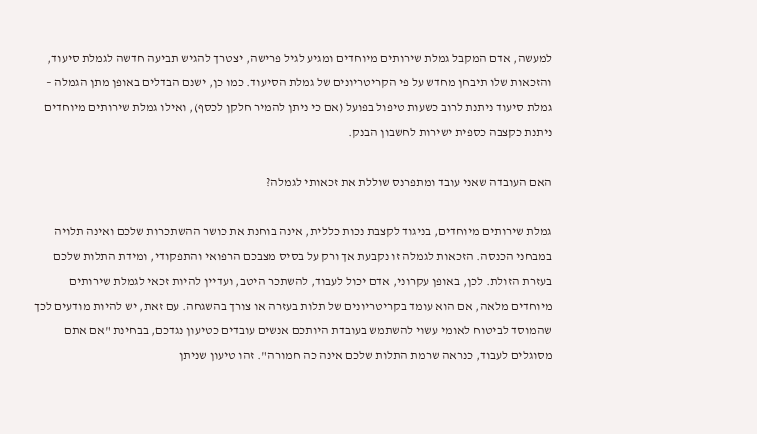למעשה, אדם המקבל גמלת שירותים מיוחדים ומגיע לגיל פרישה, יצטרך להגיש תביעה חדשה לגמלת סיעוד, והזכאות שלו תיבחן מחדש על פי הקריטריונים של גמלת הסיעוד. כמו כן, ישנם הבדלים באופן מתן הגמלה – גמלת סיעוד ניתנת לרוב כשעות טיפול בפועל (אם כי ניתן להמיר חלקן לכסף), ואילו גמלת שירותים מיוחדים ניתנת כקצבה כספית ישירות לחשבון הבנק.

האם העובדה שאני עובד ומתפרנס שוללת את זכאותי לגמלה?

גמלת שירותים מיוחדים, בניגוד לקצבת נכות כללית, אינה בוחנת את כושר ההשתכרות שלכם ואינה תלויה במבחני הכנסה. הזכאות לגמלה זו נקבעת אך ורק על בסיס מצבכם הרפואי והתפקודי, ומידת התלות שלכם בעזרת הזולת. לכן, באופן עקרוני, אדם יכול לעבוד, להשתכר היטב, ועדיין להיות זכאי לגמלת שירותים מיוחדים מלאה, אם הוא עומד בקריטריונים של תלות בעזרה או צורך בהשגחה. עם זאת, יש להיות מודעים לכך שהמוסד לביטוח לאומי עשוי להשתמש בעובדת היותכם אנשים עובדים כטיעון נגדכם, בבחינת "אם אתם מסוגלים לעבוד, כנראה שרמת התלות שלכם אינה כה חמורה". זהו טיעון שניתן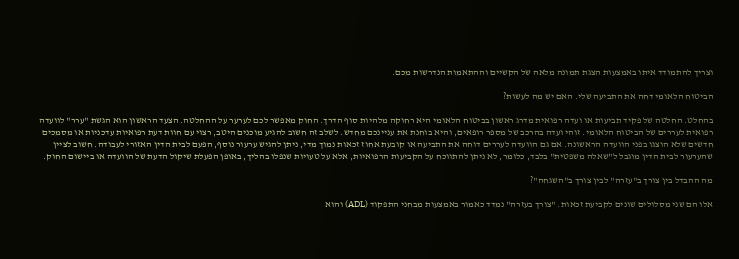וצריך להתמודד איתו באמצעות הצגת תמונה מלאה של הקשיים וההתאמות הנדרשות מכם.

הביטוח הלאומי דחה את התביעה שלי. האם יש מה לעשות?

בהחלט. החלטה של פקיד תביעות או ועדה רפואית מדרג ראשון בביטוח הלאומי היא רחוקה מלהיות סוף הדרך. החוק מאפשר לכם לערער על ההחלטה. הצעד הראשון הוא הגשת "ערר" לוועדה רפואית לעררים של הביטוח הלאומי. זוהי ועדה בהרכב של מספר רופאים, והיא בוחנת את עניינכם מחדש. לשלב זה חשוב להגיע מוכנים היטב, רצוי עם חוות דעת רפואיות עדכניות או מסמכים חדשים שלא הוצגו בפני הוועדה הראשונה. אם גם הוועדה לעררים דוחה את התביעה או קובעת אחוז זכאות נמוך מדי, ניתן להגיש ערעור נוסף, הפעם לבית הדין האזורי לעבודה. חשוב לציין שהערעור לבית הדין מוגבל ל"שאלה משפטית" בלבד, כלומר, לא ניתן להתווכח על הקביעות הרפואיות, אלא על טעויות שנפלו בהליך, באופן הפעלת שיקול הדעת של הוועדה או ביישום החוק.

מה ההבדל בין צורך ב"עזרה" לבין צורך ב"השגחה"?

אלו הם שני מסלולים שונים לקביעת זכאות. "צורך בעזרה" נמדד כאמור באמצעות מבחני התפקוד (ADL) והוא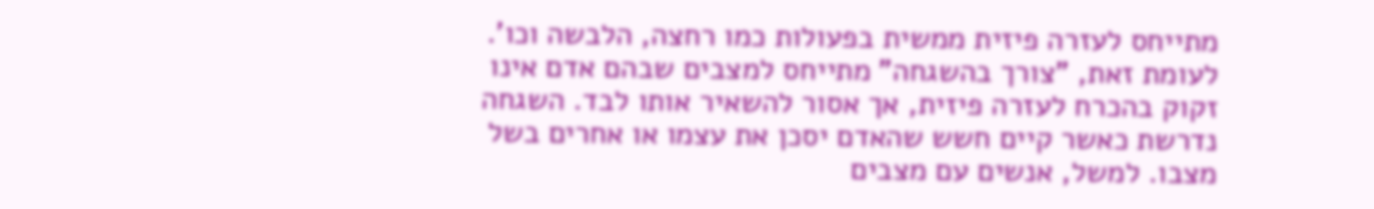מתייחס לעזרה פיזית ממשית בפעולות כמו רחצה, הלבשה וכו'. לעומת זאת, "צורך בהשגחה" מתייחס למצבים שבהם אדם אינו זקוק בהכרח לעזרה פיזית, אך אסור להשאיר אותו לבד. השגחה נדרשת כאשר קיים חשש שהאדם יסכן את עצמו או אחרים בשל מצבו. למשל, אנשים עם מצבים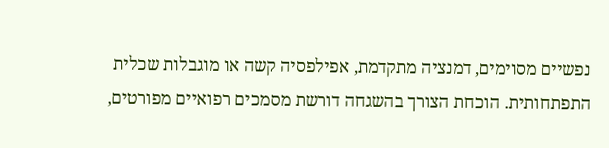נפשיים מסוימים, דמנציה מתקדמת, אפילפסיה קשה או מוגבלות שכלית התפתחותית. הוכחת הצורך בהשגחה דורשת מסמכים רפואיים מפורטים,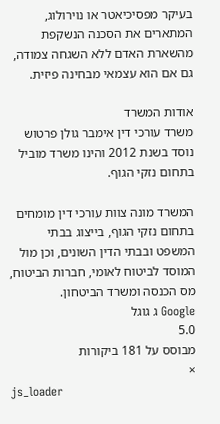בעיקר מפסיכיאטר או נוירולוג, המתארים את הסכנה הנשקפת מהשארת האדם ללא השגחה צמודה, גם אם הוא עצמאי מבחינה פיזית.

אודות המשרד
משרד עורכי דין אימבר גולן פרטוש נוסד בשנת 2012 והינו משרד מוביל בתחום נזקי הגוף.

המשרד מונה צוות עורכי דין מומחים בתחום נזקי הגוף, בייצוג בבתי המשפט ובבתי הדין השונים, וכן מול המוסד לביטוח לאומי, חברות הביטוח, מס הכנסה ומשרד הביטחון.
Google ג גוגל
5.0
מבוסס על 181 ביקורות
×
js_loader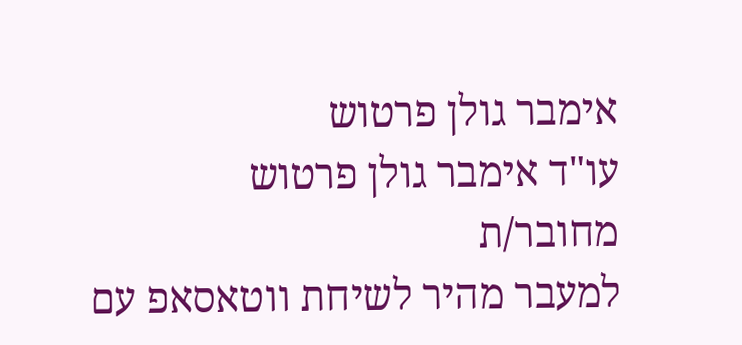אימבר גולן פרטוש
עו"ד אימבר גולן פרטוש
מחובר/ת
למעבר מהיר לשיחת ווטאסאפ עם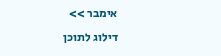אימבר >>
דילוג לתוכן